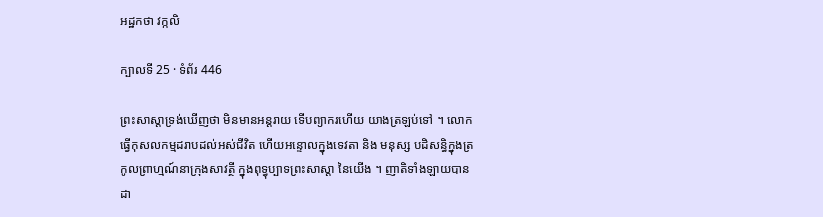អដ្ឋកថា វក្កលិ

ក្បាលទី 25 · ទំព័រ 446

ព្រះសាស្តាទ្រង់ឃើញថា មិនមានអន្តរាយ ទើបព្យាករហើយ យាងត្រឡប់ទៅ ។ លោកធ្វើកុសលកម្មដរាបដល់អស់ជីវិត ហើយអន្ទោលក្នុងទេវតា និង មនុស្ស បដិសន្ធិក្នុងត្រកូលព្រាហ្មណ៍នាក្រុងសាវត្ថី ក្នុងពុទ្ធុប្បាទព្រះសាស្តា នៃយើង ។ ញាតិទាំងឡាយបានដា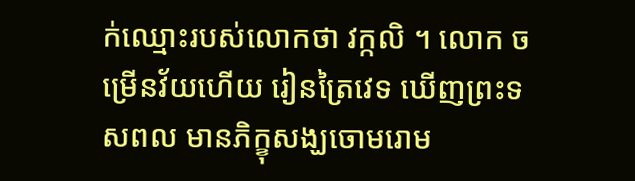ក់ឈ្មោះរបស់លោកថា វក្កលិ ។ លោក ចម្រើនវ័យហើយ រៀនត្រៃវេទ ឃើញព្រះទសពល មានភិក្ខុសង្ឃចោមរោម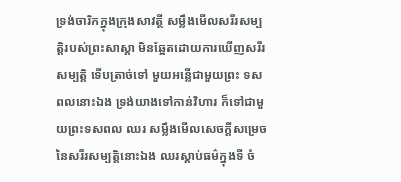ទ្រង់ចារិកក្នុងក្រុងសាវត្ថី សម្លឹងមើលសរីរសម្បត្តិរបស់ព្រះសាស្តា មិនឆ្អែតដោយការឃើញសរីរសម្បត្តិ ទើបត្រាច់ទៅ មួយអន្លើជាមួយព្រះ ទសពលនោះឯង ទ្រង់យាងទៅកាន់វិហារ ក៏ទៅជាមួយព្រះទសពល ឈរ សម្លឹងមើលសេចក្តីសម្រេចនៃសរីរសម្បត្តិនោះឯង ឈរស្តាប់ធម៌ក្នុងទី ចំ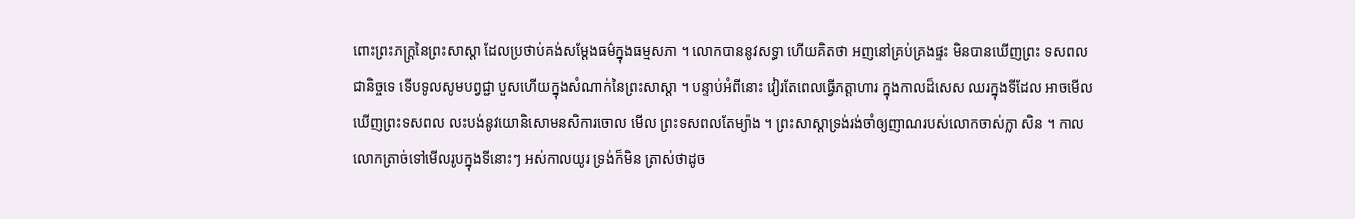ពោះព្រះភក្ត្រនៃព្រះសាស្តា ដែលប្រថាប់គង់សម្តែងធម៌ក្នុងធម្មសភា ។ លោកបាននូវសទ្ធា ហើយគិតថា អញនៅគ្រប់គ្រងផ្ទះ មិនបានឃើញព្រះ ទសពលជានិច្ចទេ ទើបទូលសូមបព្វជ្ជា បួសហើយក្នុងសំណាក់នៃព្រះសាស្តា ។ បន្ទាប់អំពីនោះ វៀរតែពេលធ្វើភត្តាហារ ក្នុងកាលដ៏សេស ឈរក្នុងទីដែល អាចមើលឃើញព្រះទសពល លះបង់នូវយោនិសោមនសិការចោល មើល ព្រះទសពលតែម្យ៉ាង ។ ព្រះសាស្តាទ្រង់រង់ចាំឲ្យញាណរបស់លោកចាស់ក្លា សិន ។ កាលលោកត្រាច់ទៅមើលរូបក្នុងទីនោះៗ អស់កាលយូរ ទ្រង់ក៏មិន ត្រាស់ថាដូច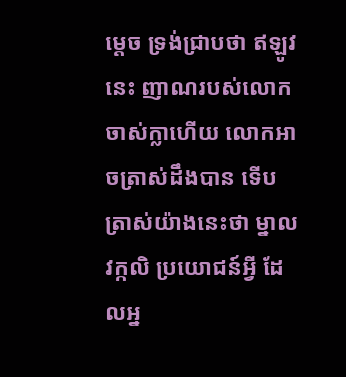ម្តេច ទ្រង់ជ្រាបថា ឥឡូវនេះ ញាណរបស់លោកចាស់ក្លាហើយ លោកអាចត្រាស់ដឹងបាន ទើបត្រាស់យ៉ាងនេះថា ម្នាលវក្កលិ ប្រយោជន៍អ្វី ដែលអ្ន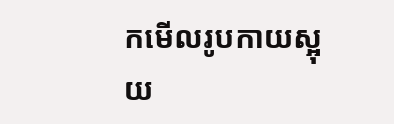កមើលរូបកាយស្អុយ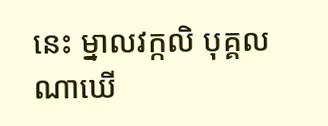នេះ ម្នាលវក្កលិ បុគ្គលណាឃើ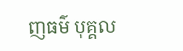ញធម៌ បុគ្គល